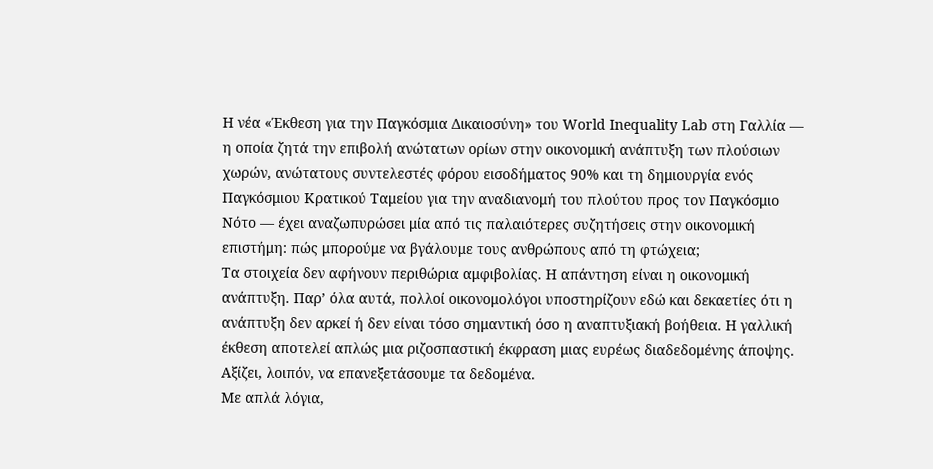Η νέα «Έκθεση για την Παγκόσμια Δικαιοσύνη» του World Inequality Lab στη Γαλλία — η οποία ζητά την επιβολή ανώτατων ορίων στην οικονομική ανάπτυξη των πλούσιων χωρών, ανώτατους συντελεστές φόρου εισοδήματος 90% και τη δημιουργία ενός Παγκόσμιου Κρατικού Ταμείου για την αναδιανομή του πλούτου προς τον Παγκόσμιο Νότο — έχει αναζωπυρώσει μία από τις παλαιότερες συζητήσεις στην οικονομική επιστήμη: πώς μπορούμε να βγάλουμε τους ανθρώπους από τη φτώχεια;
Τα στοιχεία δεν αφήνουν περιθώρια αμφιβολίας. Η απάντηση είναι η οικονομική ανάπτυξη. Παρ’ όλα αυτά, πολλοί οικονομολόγοι υποστηρίζουν εδώ και δεκαετίες ότι η ανάπτυξη δεν αρκεί ή δεν είναι τόσο σημαντική όσο η αναπτυξιακή βοήθεια. Η γαλλική έκθεση αποτελεί απλώς μια ριζοσπαστική έκφραση μιας ευρέως διαδεδομένης άποψης. Αξίζει, λοιπόν, να επανεξετάσουμε τα δεδομένα.
Με απλά λόγια,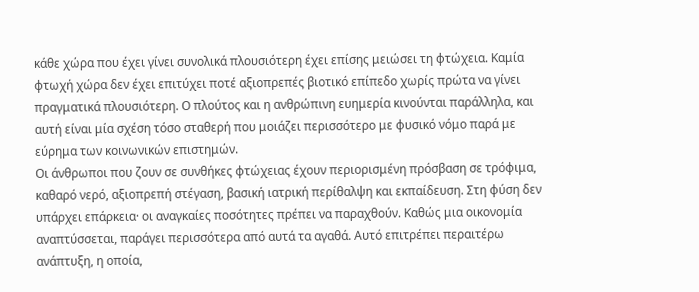κάθε χώρα που έχει γίνει συνολικά πλουσιότερη έχει επίσης μειώσει τη φτώχεια. Καμία φτωχή χώρα δεν έχει επιτύχει ποτέ αξιοπρεπές βιοτικό επίπεδο χωρίς πρώτα να γίνει πραγματικά πλουσιότερη. Ο πλούτος και η ανθρώπινη ευημερία κινούνται παράλληλα, και αυτή είναι μία σχέση τόσο σταθερή που μοιάζει περισσότερο με φυσικό νόμο παρά με εύρημα των κοινωνικών επιστημών.
Οι άνθρωποι που ζουν σε συνθήκες φτώχειας έχουν περιορισμένη πρόσβαση σε τρόφιμα, καθαρό νερό, αξιοπρεπή στέγαση, βασική ιατρική περίθαλψη και εκπαίδευση. Στη φύση δεν υπάρχει επάρκεια· οι αναγκαίες ποσότητες πρέπει να παραχθούν. Καθώς μια οικονομία αναπτύσσεται, παράγει περισσότερα από αυτά τα αγαθά. Αυτό επιτρέπει περαιτέρω ανάπτυξη, η οποία,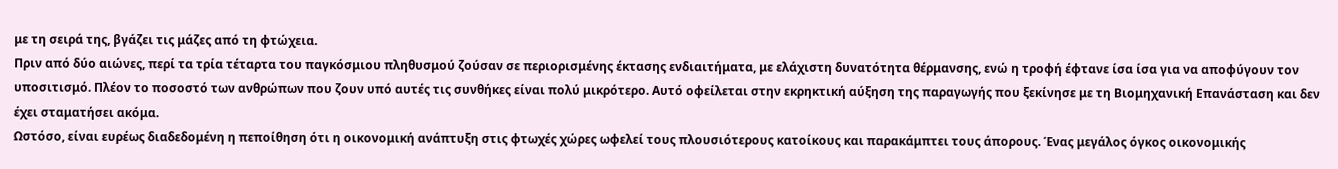με τη σειρά της, βγάζει τις μάζες από τη φτώχεια.
Πριν από δύο αιώνες, περί τα τρία τέταρτα του παγκόσμιου πληθυσμού ζούσαν σε περιορισμένης έκτασης ενδιαιτήματα, με ελάχιστη δυνατότητα θέρμανσης, ενώ η τροφή έφτανε ίσα ίσα για να αποφύγουν τον υποσιτισμό. Πλέον το ποσοστό των ανθρώπων που ζουν υπό αυτές τις συνθήκες είναι πολύ μικρότερο. Αυτό οφείλεται στην εκρηκτική αύξηση της παραγωγής που ξεκίνησε με τη Βιομηχανική Επανάσταση και δεν έχει σταματήσει ακόμα.
Ωστόσο, είναι ευρέως διαδεδομένη η πεποίθηση ότι η οικονομική ανάπτυξη στις φτωχές χώρες ωφελεί τους πλουσιότερους κατοίκους και παρακάμπτει τους άπορους. Ένας μεγάλος όγκος οικονομικής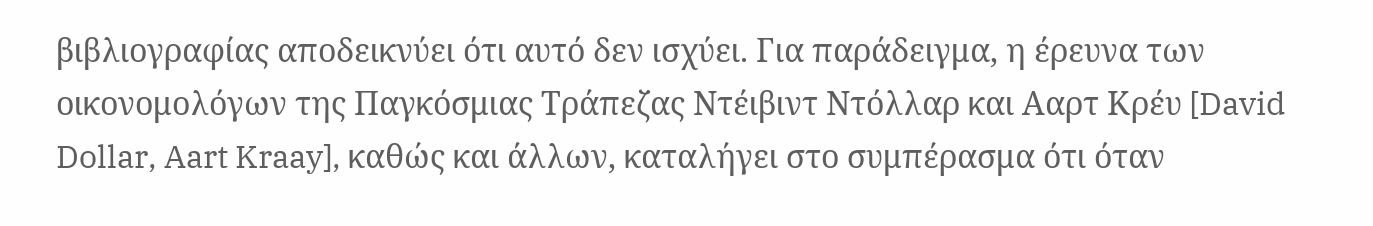βιβλιογραφίας αποδεικνύει ότι αυτό δεν ισχύει. Για παράδειγμα, η έρευνα των οικονομολόγων της Παγκόσμιας Τράπεζας Ντέιβιντ Ντόλλαρ και Ααρτ Κρέυ [David Dollar, Aart Kraay], καθώς και άλλων, καταλήγει στο συμπέρασμα ότι όταν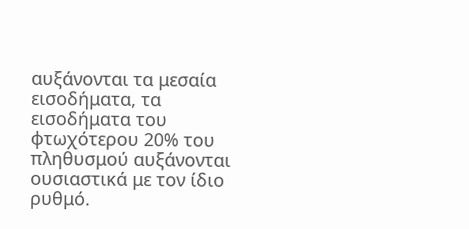αυξάνονται τα μεσαία εισοδήματα, τα εισοδήματα του φτωχότερου 20% του πληθυσμού αυξάνονται ουσιαστικά με τον ίδιο ρυθμό.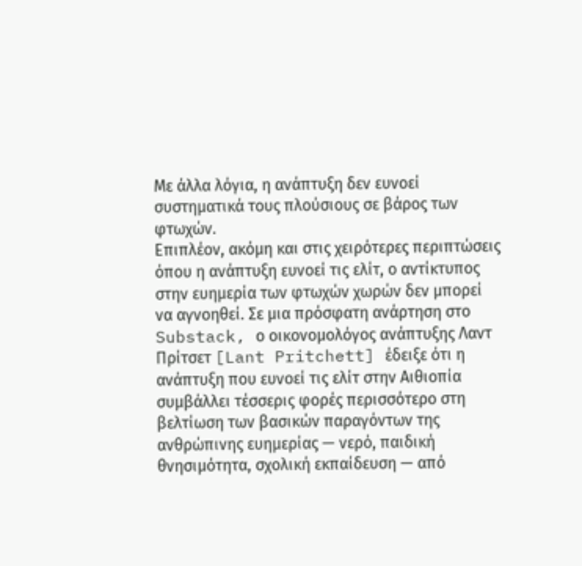Με άλλα λόγια, η ανάπτυξη δεν ευνοεί συστηματικά τους πλούσιους σε βάρος των φτωχών.
Επιπλέον, ακόμη και στις χειρότερες περιπτώσεις όπου η ανάπτυξη ευνοεί τις ελίτ, ο αντίκτυπος στην ευημερία των φτωχών χωρών δεν μπορεί να αγνοηθεί. Σε μια πρόσφατη ανάρτηση στο Substack, ο οικονομολόγος ανάπτυξης Λαντ Πρίτσετ [Lant Pritchett] έδειξε ότι η ανάπτυξη που ευνοεί τις ελίτ στην Αιθιοπία συμβάλλει τέσσερις φορές περισσότερο στη βελτίωση των βασικών παραγόντων της ανθρώπινης ευημερίας — νερό, παιδική θνησιμότητα, σχολική εκπαίδευση — από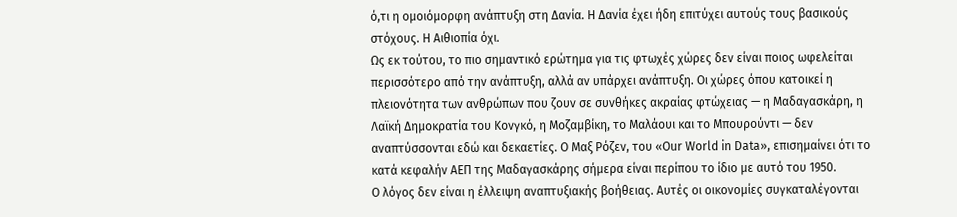ό,τι η ομοιόμορφη ανάπτυξη στη Δανία. Η Δανία έχει ήδη επιτύχει αυτούς τους βασικούς στόχους. Η Αιθιοπία όχι.
Ως εκ τούτου, το πιο σημαντικό ερώτημα για τις φτωχές χώρες δεν είναι ποιος ωφελείται περισσότερο από την ανάπτυξη, αλλά αν υπάρχει ανάπτυξη. Οι χώρες όπου κατοικεί η πλειονότητα των ανθρώπων που ζουν σε συνθήκες ακραίας φτώχειας — η Μαδαγασκάρη, η Λαϊκή Δημοκρατία του Κονγκό, η Μοζαμβίκη, το Μαλάουι και το Μπουρούντι — δεν αναπτύσσονται εδώ και δεκαετίες. Ο Μαξ Ρόζεν, του «Our World in Data», επισημαίνει ότι το κατά κεφαλήν ΑΕΠ της Μαδαγασκάρης σήμερα είναι περίπου το ίδιο με αυτό του 1950.
Ο λόγος δεν είναι η έλλειψη αναπτυξιακής βοήθειας. Αυτές οι οικονομίες συγκαταλέγονται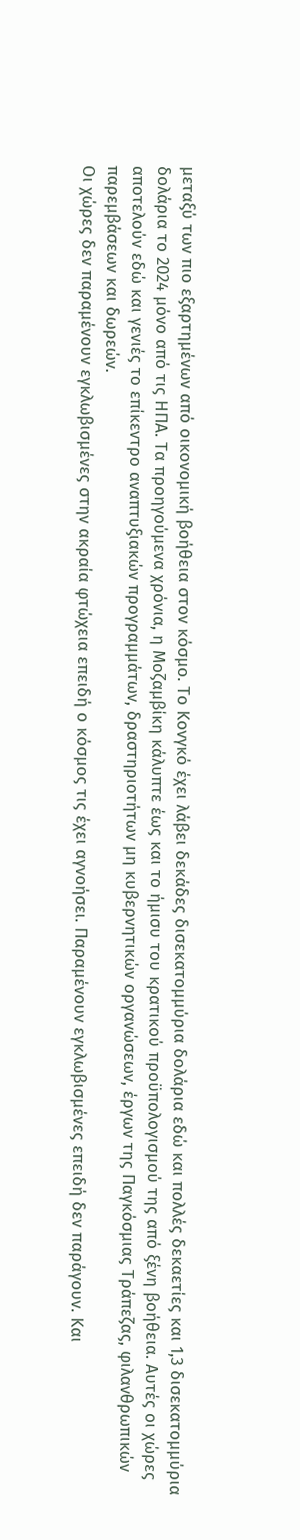μεταξύ των πιο εξαρτημένων από οικονομική βοήθεια στον κόσμο. Το Κονγκό έχει λάβει δεκάδες δισεκατομμύρια δολάρια εδώ και πολλές δεκαετίες και 1,3 δισεκατομμύρια δολάρια το 2024 μόνο από τις ΗΠΑ. Τα προηγούμενα χρόνια, η Μοζαμβίκη κάλυπτε έως και το ήμισυ του κρατικού προϋπολογισμού της από ξένη βοήθεια. Αυτές οι χώρες αποτελούν εδώ και γενιές το επίκεντρο αναπτυξιακών προγραμμάτων, δραστηριοτήτων μη κυβερνητικών οργανώσεων, έργων της Παγκόσμιας Τράπεζας, φιλανθρωπικών παρεμβάσεων και δωρεών.
Οι χώρες δεν παραμένουν εγκλωβισμένες στην ακραία φτώχεια επειδή ο κόσμος τις έχει αγνοήσει. Παραμένουν εγκλωβισμένες επειδή δεν παράγουν. Και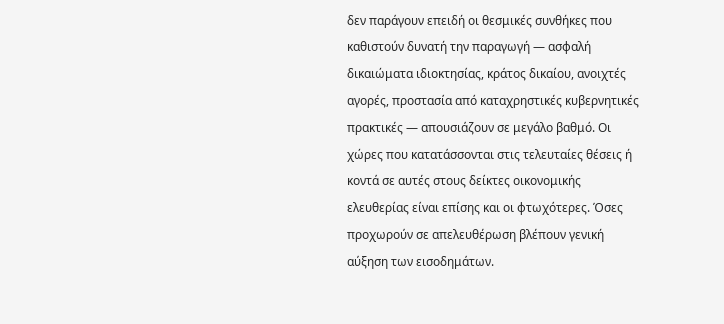δεν παράγουν επειδή οι θεσμικές συνθήκες που καθιστούν δυνατή την παραγωγή — ασφαλή δικαιώματα ιδιοκτησίας, κράτος δικαίου, ανοιχτές αγορές, προστασία από καταχρηστικές κυβερνητικές πρακτικές — απουσιάζουν σε μεγάλο βαθμό. Οι χώρες που κατατάσσονται στις τελευταίες θέσεις ή κοντά σε αυτές στους δείκτες οικονομικής ελευθερίας είναι επίσης και οι φτωχότερες. Όσες προχωρούν σε απελευθέρωση βλέπουν γενική αύξηση των εισοδημάτων.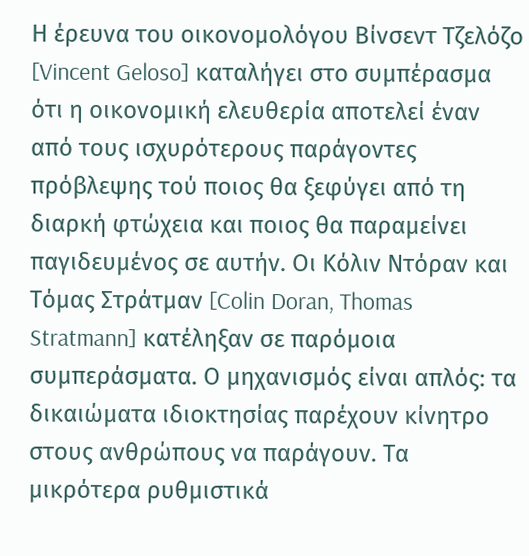Η έρευνα του οικονομολόγου Βίνσεντ Τζελόζο [Vincent Geloso] καταλήγει στο συμπέρασμα ότι η οικονομική ελευθερία αποτελεί έναν από τους ισχυρότερους παράγοντες πρόβλεψης τού ποιος θα ξεφύγει από τη διαρκή φτώχεια και ποιος θα παραμείνει παγιδευμένος σε αυτήν. Οι Κόλιν Ντόραν και Τόμας Στράτμαν [Colin Doran, Thomas Stratmann] κατέληξαν σε παρόμοια συμπεράσματα. Ο μηχανισμός είναι απλός: τα δικαιώματα ιδιοκτησίας παρέχουν κίνητρο στους ανθρώπους να παράγουν. Τα μικρότερα ρυθμιστικά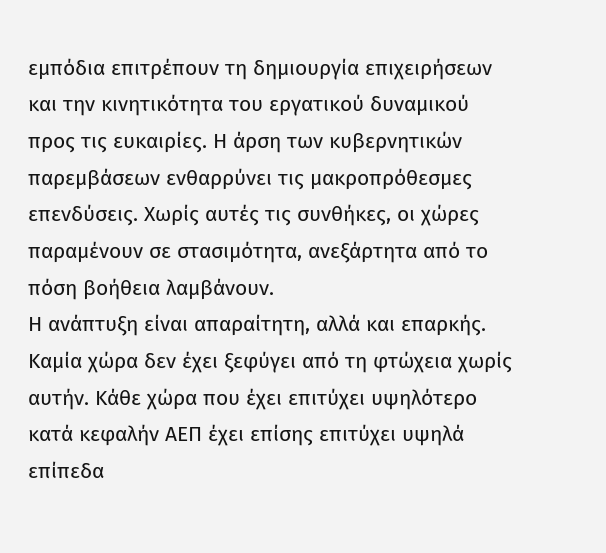εμπόδια επιτρέπουν τη δημιουργία επιχειρήσεων και την κινητικότητα του εργατικού δυναμικού προς τις ευκαιρίες. Η άρση των κυβερνητικών παρεμβάσεων ενθαρρύνει τις μακροπρόθεσμες επενδύσεις. Χωρίς αυτές τις συνθήκες, οι χώρες παραμένουν σε στασιμότητα, ανεξάρτητα από το πόση βοήθεια λαμβάνουν.
Η ανάπτυξη είναι απαραίτητη, αλλά και επαρκής. Καμία χώρα δεν έχει ξεφύγει από τη φτώχεια χωρίς αυτήν. Κάθε χώρα που έχει επιτύχει υψηλότερο κατά κεφαλήν ΑΕΠ έχει επίσης επιτύχει υψηλά επίπεδα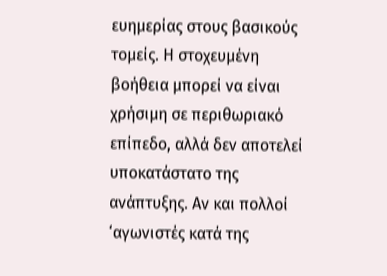ευημερίας στους βασικούς τομείς. Η στοχευμένη βοήθεια μπορεί να είναι χρήσιμη σε περιθωριακό επίπεδο, αλλά δεν αποτελεί υποκατάστατο της ανάπτυξης. Αν και πολλοί ‘αγωνιστές κατά της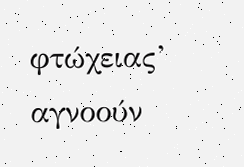φτώχειας’ αγνοούν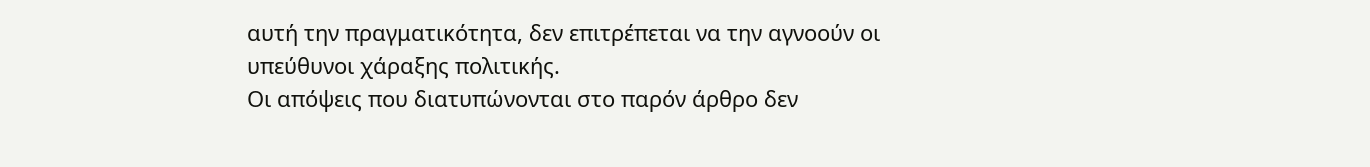αυτή την πραγματικότητα, δεν επιτρέπεται να την αγνοούν οι υπεύθυνοι χάραξης πολιτικής.
Οι απόψεις που διατυπώνονται στο παρόν άρθρο δεν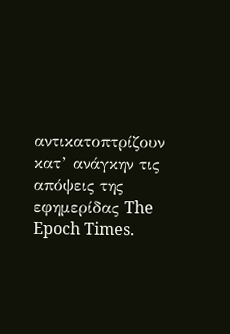αντικατοπτρίζουν κατ’ ανάγκην τις απόψεις της εφημερίδας The Epoch Times.